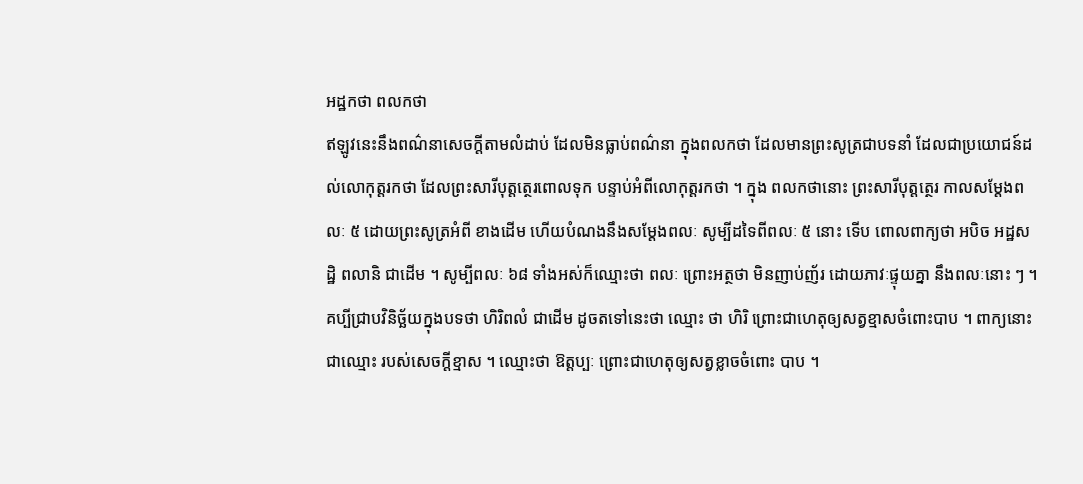អដ្ឋកថា ពលកថា
ឥឡូវនេះនឹងពណ៌នាសេចក្តីតាមលំដាប់ ដែលមិនធ្លាប់ពណ៌នា ក្នុងពលកថា ដែលមានព្រះសូត្រជាបទនាំ ដែលជាប្រយោជន៍ដល់លោកុត្តរកថា ដែលព្រះសារីបុត្តត្ថេរពោលទុក បន្ទាប់អំពីលោកុត្តរកថា ។ ក្នុង ពលកថានោះ ព្រះសារីបុត្តត្ថេរ កាលសម្តែងពលៈ ៥ ដោយព្រះសូត្រអំពី ខាងដើម ហើយបំណងនឹងសម្តែងពលៈ សូម្បីដទៃពីពលៈ ៥ នោះ ទើប ពោលពាក្យថា អបិច អដ្ឋសដ្ឋិ ពលានិ ជាដើម ។ សូម្បីពលៈ ៦៨ ទាំងអស់ក៏ឈ្មោះថា ពលៈ ព្រោះអត្ថថា មិនញាប់ញ័រ ដោយភាវៈផ្ទុយគ្នា នឹងពលៈនោះ ៗ ។ គប្បីជ្រាបវិនិច្ឆ័យក្នុងបទថា ហិរិពលំ ជាដើម ដូចតទៅនេះថា ឈ្មោះ ថា ហិរិ ព្រោះជាហេតុឲ្យសត្វខ្មាសចំពោះបាប ។ ពាក្យនោះ ជាឈ្មោះ របស់សេចក្តីខ្មាស ។ ឈ្មោះថា ឱត្តប្បៈ ព្រោះជាហេតុឲ្យសត្វខ្លាចចំពោះ បាប ។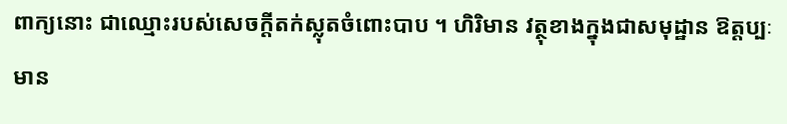ពាក្យនោះ ជាឈ្មោះរបស់សេចក្តីតក់ស្លុតចំពោះបាប ។ ហិរិមាន វត្ថុខាងក្នុងជាសមុដ្ឋាន ឱត្តប្បៈមាន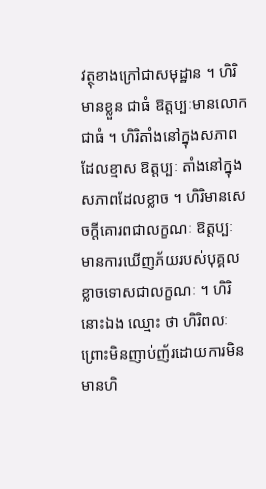វត្ថុខាងក្រៅជាសមុដ្ឋាន ។ ហិរិមានខ្លួន ជាធំ ឱត្តប្បៈមានលោកជាធំ ។ ហិរិតាំងនៅក្នុងសភាពដែលខ្មាស ឱត្តប្បៈ តាំងនៅក្នុងសភាពដែលខ្លាច ។ ហិរិមានសេចក្តីគោរពជាលក្ខណៈ ឱត្តប្បៈ មានការឃើញភ័យរបស់បុគ្គលខ្លាចទោសជាលក្ខណៈ ។ ហិរិនោះឯង ឈ្មោះ ថា ហិរិពលៈ ព្រោះមិនញាប់ញ័រដោយការមិនមានហិ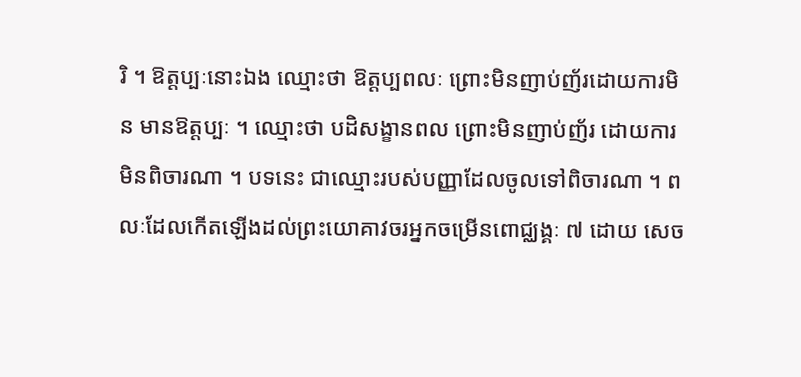រិ ។ ឱត្តប្បៈនោះឯង ឈ្មោះថា ឱត្តប្បពលៈ ព្រោះមិនញាប់ញ័រដោយការមិន មានឱត្តប្បៈ ។ ឈ្មោះថា បដិសង្ខានពល ព្រោះមិនញាប់ញ័រ ដោយការមិនពិចារណា ។ បទនេះ ជាឈ្មោះរបស់បញ្ញាដែលចូលទៅពិចារណា ។ ពលៈដែលកើតឡើងដល់ព្រះយោគាវចរអ្នកចម្រើនពោជ្ឈង្គៈ ៧ ដោយ សេច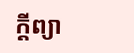ក្តីព្យា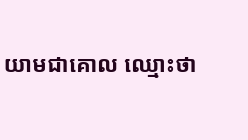យាមជាគោល ឈ្មោះថា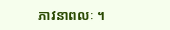ភាវនាពលៈ ។